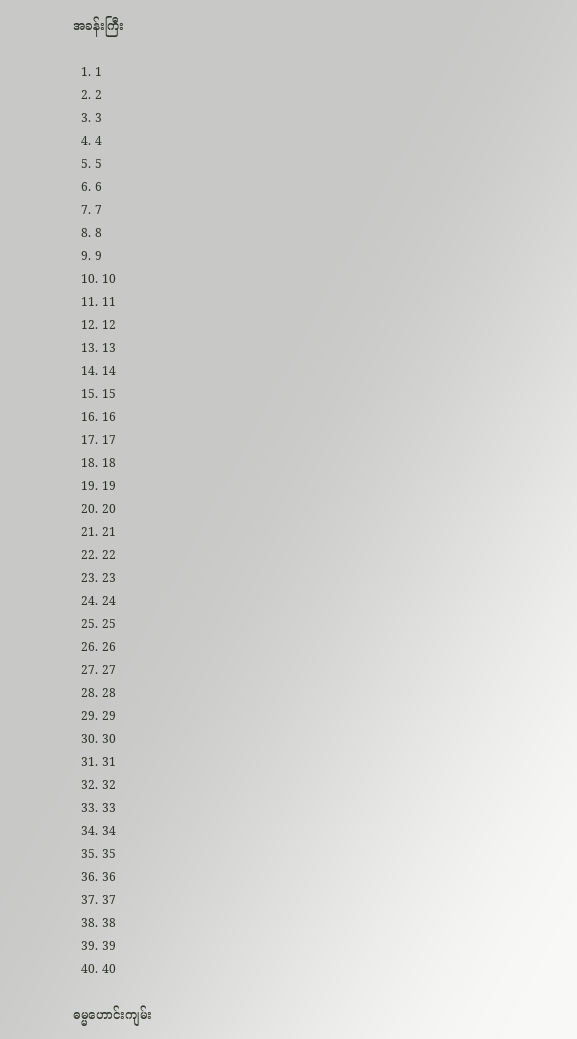အခန်းကြီး

  1. 1
  2. 2
  3. 3
  4. 4
  5. 5
  6. 6
  7. 7
  8. 8
  9. 9
  10. 10
  11. 11
  12. 12
  13. 13
  14. 14
  15. 15
  16. 16
  17. 17
  18. 18
  19. 19
  20. 20
  21. 21
  22. 22
  23. 23
  24. 24
  25. 25
  26. 26
  27. 27
  28. 28
  29. 29
  30. 30
  31. 31
  32. 32
  33. 33
  34. 34
  35. 35
  36. 36
  37. 37
  38. 38
  39. 39
  40. 40

ဓမ္မဟောင်း‌ကျမ်း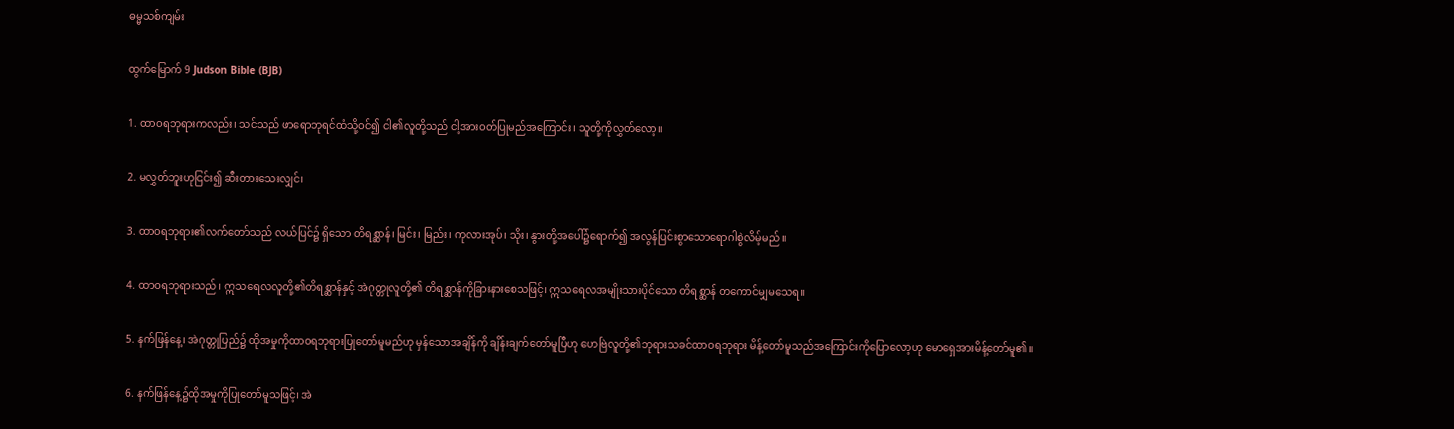ဓမ္မသစ်ကျမ်း

ထွက်မြောက် 9 Judson Bible (BJB)

1. ထာဝရဘုရားကလည်း၊ သင်သည် ဖာရောဘုရင်ထံသို့ဝင်၍ ငါ၏လူတို့သည် ငါ့အားဝတ်ပြုမည်အကြောင်း၊ သူတို့ကိုလွှတ်လော့။

2. မလွှတ်ဘူးဟုငြင်း၍ ဆီးတားသေးလျှင်၊

3. ထာဝရဘုရား၏လက်တော်သည် လယ်ပြင်၌ ရှိသော တိရစ္ဆာန်၊ မြင်း၊ မြည်း၊ ကုလားအုပ်၊ သိုး၊ နွားတို့အပေါ်၌ရောက်၍ အလွန်ပြင်းစွာသောရောဂါစွဲလိမ့်မည်။

4. ထာဝရဘုရားသည်၊ ဣသရေလလူတို့၏တိရစ္ဆာန်နှင့် အဲဂုတ္တုလူတို့၏ တိရစ္ဆာန်ကိုခြားနားစေသဖြင့်၊ ဣသရေလအမျိုးသားပိုင်သော တိရစ္ဆာန် တကောင်မျှမသေရ။

5. နက်ဖြန်နေ့၊ အဲဂုတ္တုပြည်၌ ထိုအမှုကိုထာဝရဘုရားပြုတော်မူမည်ဟု မှန်သောအချိန်ကို ချိန်းချက်တော်မူပြီဟု ဟေဗြဲလူတို့၏ဘုရားသခင်ထာဝရဘုရား မိန့်တော်မူသည်အကြောင်းကိုပြောလော့ဟု မောရှေအားမိန့်တော်မူ၏။

6. နက်ဖြန်နေ့၌ထိုအမှုကိုပြုတော်မူသဖြင့်၊ အဲ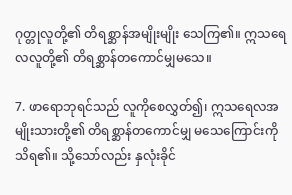ဂုတ္တုလူတို့၏ တိရစ္ဆာန်အမျိုးမျိုး သေကြ၏။ ဣသရေလလူတို့၏ တိရစ္ဆာန်တကောင်မျှမသေ။

7. ဖာရောဘုရင်သည် လူကိုစေလွှတ်၍၊ ဣသရေလအမျိုးသားတို့၏ တိရစ္ဆာန်တကောင်မျှ မသေကြောင်းကို သိရ၏။ သို့သော်လည်း နှလုံးခိုင်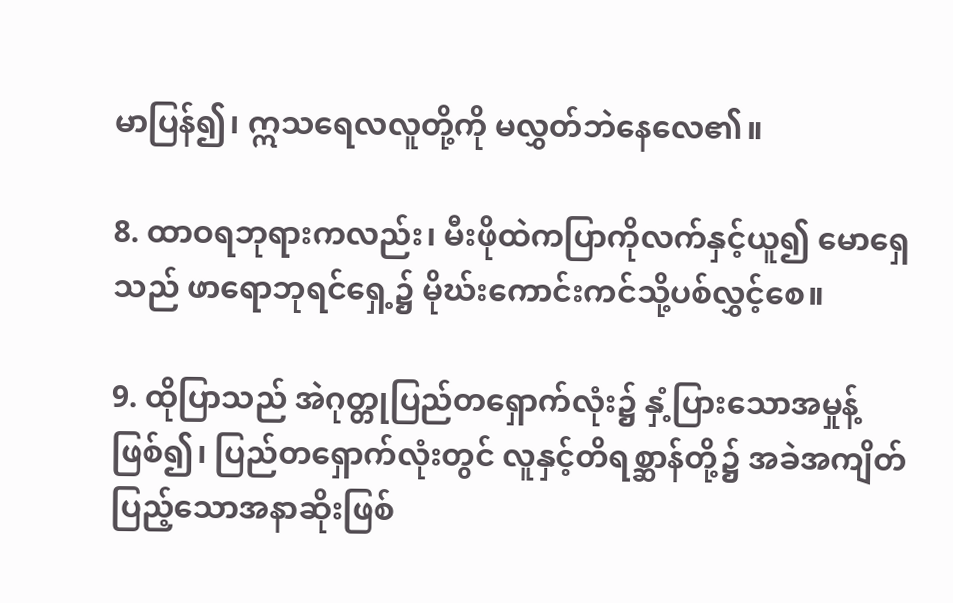မာပြန်၍၊ ဣသရေလလူတို့ကို မလွှတ်ဘဲနေလေ၏။

8. ထာဝရဘုရားကလည်း၊ မီးဖိုထဲကပြာကိုလက်နှင့်ယူ၍ မောရှေသည် ဖာရောဘုရင်ရှေ့၌ မိုဃ်းကောင်းကင်သို့ပစ်လွှင့်စေ။

9. ထိုပြာသည် အဲဂုတ္တုပြည်တရှောက်လုံး၌ နှံ့ပြားသောအမှုန့်ဖြစ်၍၊ ပြည်တရှောက်လုံးတွင် လူနှင့်တိရစ္ဆာန်တို့၌ အခဲအကျိတ်ပြည့်သောအနာဆိုးဖြစ်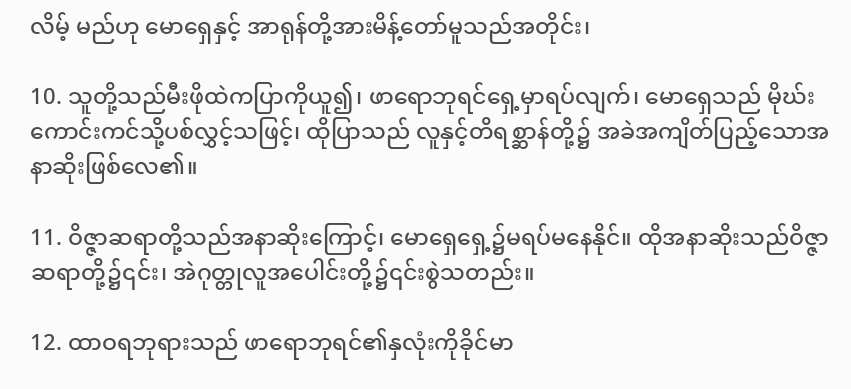လိမ့် မည်ဟု မောရှေနှင့် အာရုန်တို့အားမိန့်တော်မူသည်အတိုင်း၊

10. သူတို့သည်မီးဖိုထဲကပြာကိုယူ၍၊ ဖာရောဘုရင်ရှေ့မှာရပ်လျက်၊ မောရှေသည် မိုဃ်းကောင်းကင်သို့ပစ်လွှင့်သဖြင့်၊ ထိုပြာသည် လူနှင့်တိရစ္ဆာန်တို့၌ အခဲအကျိတ်ပြည့်သောအနာဆိုးဖြစ်လေ၏။

11. ဝိဇ္ဇာဆရာတို့သည်အနာဆိုးကြောင့်၊ မောရှေရှေ့၌မရပ်မနေနိုင်။ ထိုအနာဆိုးသည်ဝိဇ္ဇာဆရာတို့၌၎င်း၊ အဲဂုတ္တုလူအပေါင်းတို့၌၎င်းစွဲသတည်း။

12. ထာဝရဘုရားသည် ဖာရောဘုရင်၏နှလုံးကိုခိုင်မာ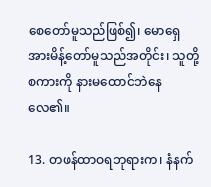စေတော်မူသည်ဖြစ်၍၊ မောရှေအားမိန့်တော်မူသည်အတိုင်း၊ သူတို့စကားကို နားမထောင်ဘဲနေလေ၏။

13. တဖန်ထာဝရဘုရားက၊ နံနက်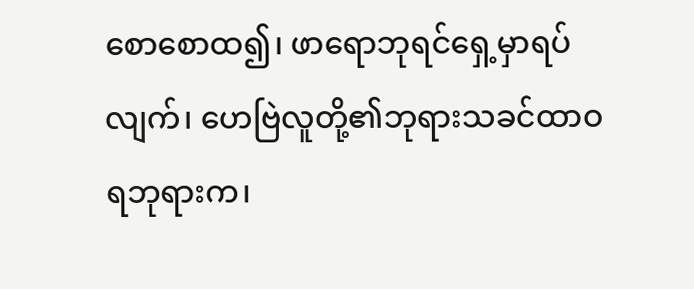စောစောထ၍၊ ဖာရောဘုရင်ရှေ့မှာရပ်လျက်၊ ဟေဗြဲလူတို့၏ဘုရားသခင်ထာဝရဘုရားက၊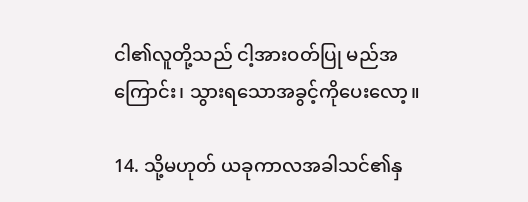ငါ၏လူတို့သည် ငါ့အားဝတ်ပြု မည်အကြောင်း၊ သွားရသောအခွင့်ကိုပေးလော့။

14. သို့မဟုတ် ယခုကာလအခါသင်၏နှ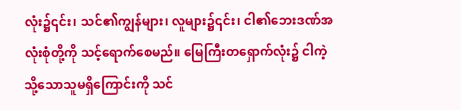လုံး၌၎င်း၊ သင်၏ကျွန်များ၊ လူများ၌၎င်း၊ ငါ၏ဘေးဒဏ်အလုံးစုံတို့ကို သင့်ရောက်စေမည်။ မြေကြီးတရှောက်လုံး၌ ငါကဲ့သို့သောသူမရှိကြောင်းကို သင်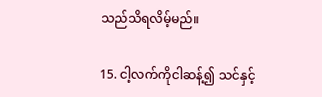သည်သိရလိမ့်မည်။

15. ငါ့လက်ကိုငါဆန့်၍ သင်နှင့်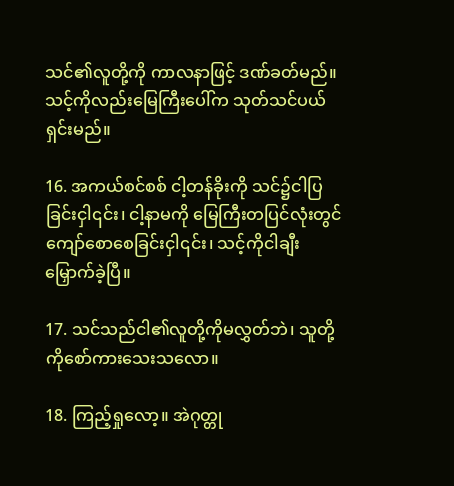သင်၏လူတို့ကို ကာလနာဖြင့် ဒဏ်ခတ်မည်။ သင့်ကိုလည်းမြေကြီးပေါ်က သုတ်သင်ပယ်ရှင်းမည်။

16. အကယ်စင်စစ် ငါ့တန်ခိုးကို သင်၌ငါပြခြင်းငှါ၎င်း၊ ငါ့နာမကို မြေကြီးတပြင်လုံးတွင် ကျော်စောစေခြင်းငှါ၎င်း၊ သင့်ကိုငါချီးမြှောက်ခဲ့ပြီ။

17. သင်သည်ငါ၏လူတို့ကိုမလွှတ်ဘဲ၊ သူတို့ကိုစော်ကားသေးသလော။

18. ကြည့်ရှုလော့။ အဲဂုတ္တု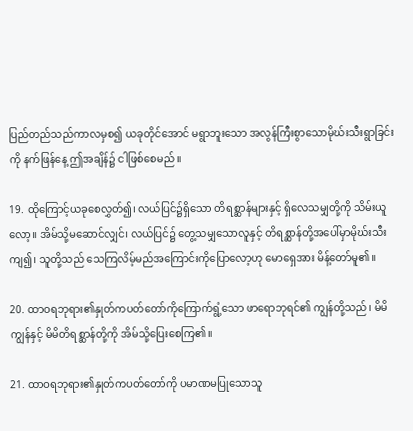ပြည်တည်သည်ကာလမှစ၍ ယခုတိုင်အောင် မရွာဘူးသော အလွန်ကြီးစွာသောမိုဃ်းသီးရွာခြင်းကို နက်ဖြန်နေ့ ဤအချိန်၌ ငါဖြစ်စေမည်။

19. ထိုကြောင့်ယခုစေလွှတ်၍၊ လယ်ပြင်၌ရှိသော တိရစ္ဆာန်များနှင့် ရှိလေသမျှတို့ကို သိမ်းယူလော့။ အိမ်သို့မဆောင်လျှင်၊ လယ်ပြင်၌ တွေ့သမျှသောလူနှင့် တိရစ္ဆာန်တို့အပေါ်မှာမိုဃ်းသီးကျ၍၊ သူတို့သည် သေကြလိမ့်မည်အကြောင်းကိုပြောလော့ဟု မောရှေအား မိန့်တော်မူ၏။

20. ထာဝရဘုရား၏နှုတ်ကပတ်တော်ကိုကြောက်ရွံ့သော ဖာရောဘုရင်၏ ကျွန်တို့သည်၊ မိမိကျွန်နှင့် မိမိတိရစ္ဆာန်တို့ကို အိမ်သို့ပြေးစေကြ၏။

21. ထာဝရဘုရား၏နှုတ်ကပတ်တော်ကို ပမာဏမပြုသောသူ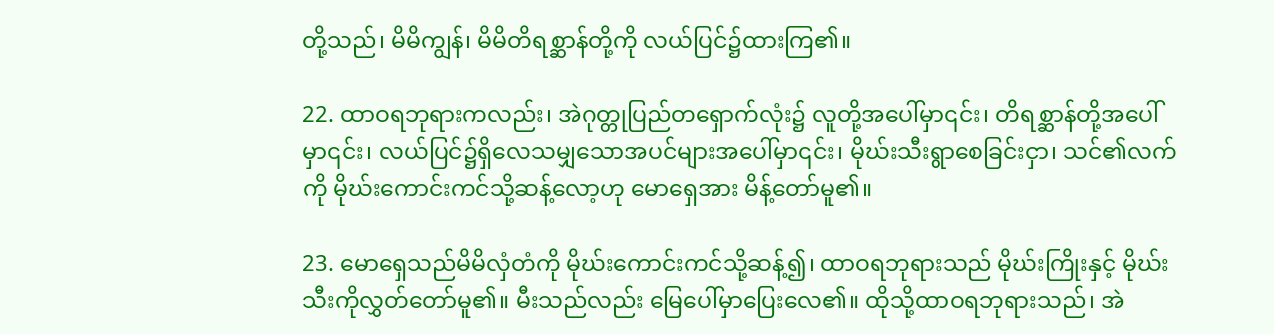တို့သည်၊ မိမိကျွန်၊ မိမိတိရစ္ဆာန်တို့ကို လယ်ပြင်၌ထားကြ၏။

22. ထာဝရဘုရားကလည်း၊ အဲဂုတ္တုပြည်တရှောက်လုံး၌ လူတို့အပေါ်မှာ၎င်း၊ တိရစ္ဆာန်တို့အပေါ်မှာ၎င်း၊ လယ်ပြင်၌ရှိလေသမျှသောအပင်များအပေါ်မှာ၎င်း၊ မိုဃ်းသီးရွာစေခြင်းငှာ၊ သင်၏လက်ကို မိုဃ်းကောင်းကင်သို့ဆန့်လော့ဟု မောရှေအား မိန့်တော်မူ၏။

23. မောရှေသည်မိမိလှံတံကို မိုဃ်းကောင်းကင်သို့ဆန့်၍၊ ထာဝရဘုရားသည် မိုဃ်းကြိုးနှင့် မိုဃ်းသီးကိုလွှတ်တော်မူ၏။ မီးသည်လည်း မြေပေါ်မှာပြေးလေ၏။ ထိုသို့ထာဝရဘုရားသည်၊ အဲ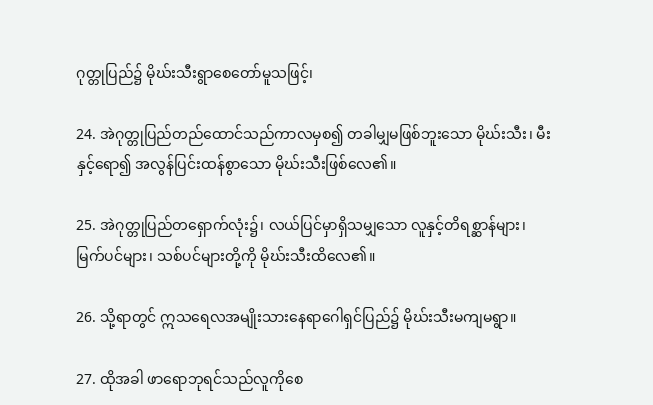ဂုတ္တုပြည်၌ မိုဃ်းသီးရွာစေတော်မူသဖြင့်၊

24. အဲဂုတ္တုပြည်တည်ထောင်သည်ကာလမှစ၍ တခါမျှမဖြစ်ဘူးသော မိုဃ်းသီး၊ မီးနှင့်ရော၍ အလွန်ပြင်းထန်စွာသော မိုဃ်းသီးဖြစ်လေ၏။

25. အဲဂုတ္တုပြည်တရှောက်လုံး၌၊ လယ်ပြင်မှာရှိသမျှသော လူနှင့်တိရစ္ဆာန်များ၊ မြက်ပင်များ၊ သစ်ပင်များတို့ကို မိုဃ်းသီးထိလေ၏။

26. သို့ရာတွင် ဣသရေလအမျိုးသားနေရာဂေါရှင်ပြည်၌ မိုဃ်းသီးမကျမရွာ။

27. ထိုအခါ ဖာရောဘုရင်သည်လူကိုစေ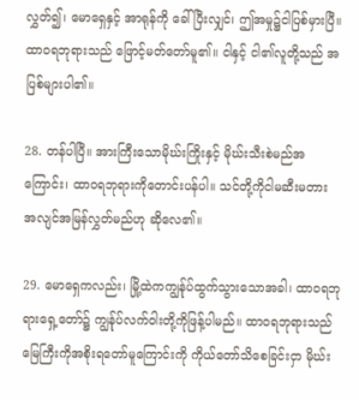လွှတ်၍၊ မောရှေနှင့် အာရုန်ကို ခေါ်ပြီးလျှင်၊ ဤအမှု၌ငါပြစ်မှားပြီ။ ထာဝရဘုရားသည် ဖြောင့်မတ်တော်မူ၏။ ငါနှင့် ငါ၏လူတို့သည် အပြစ်များပါ၏။

28. တန်ပါပြီ။ အားကြီးသောမိုဃ်းကြိုးနှင့် မိုဃ်းသီးစဲမည်အကြောင်း၊ ထာဝရဘုရားကိုတောင်းပန်ပါ။ သင်တို့ကိုငါမဆီးမတား အလျင်အမြန်လွှတ်မည်ဟု ဆိုလေ၏။

29. မောရှေကလည်း၊ မြို့ထဲကကျွန်ုပ်ထွက်သွားသောအခါ၊ ထာဝရဘုရားရှေ့တော်၌ ကျွန်ုပ်လက်ဝါးတို့ကိုဖြန့်ပါမည်။ ထာဝရဘုရားသည် မြေကြီးကိုအစိုးရတော်မူကြောင်းကို ကိုယ်တော်သိစေခြင်းငှာ မိုဃ်း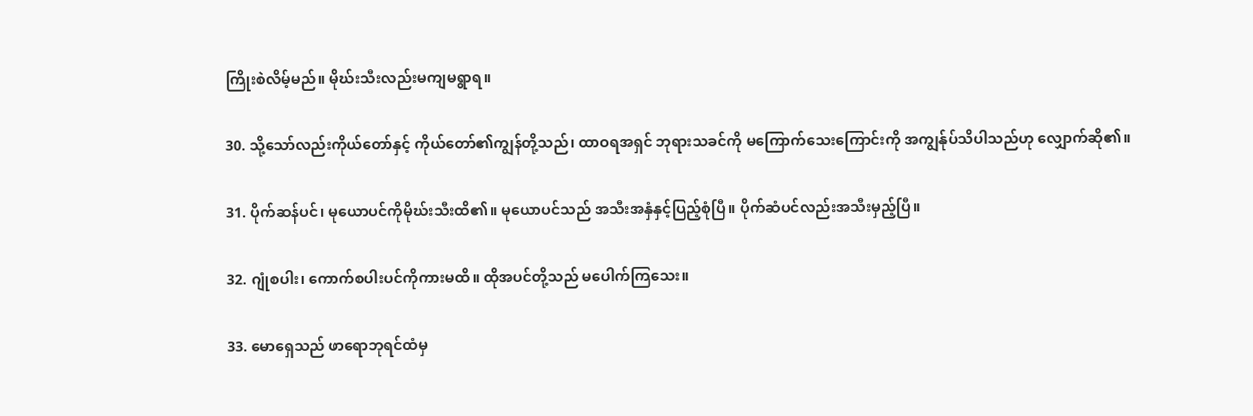ကြိုးစဲလိမ့်မည်။ မိုဃ်းသီးလည်းမကျမရွာရ။

30. သို့သော်လည်းကိုယ်တော်နှင့် ကိုယ်တော်၏ကျွန်တို့သည်၊ ထာဝရအရှင် ဘုရားသခင်ကို မကြောက်သေးကြောင်းကို အကျွန်ုပ်သိပါသည်ဟု လျှောက်ဆို၏။

31. ပိုက်ဆန်ပင်၊ မုယောပင်ကိုမိုဃ်းသီးထိ၏။ မုယောပင်သည် အသီးအနှံနှင့်ပြည့်စုံပြီ။ ပိုက်ဆံပင်လည်းအသီးမှည့်ပြီ။

32. ဂျုံစပါး၊ ကောက်စပါးပင်ကိုကားမထိ။ ထိုအပင်တို့သည် မပေါက်ကြသေး။

33. မောရှေသည် ဖာရောဘုရင်ထံမှ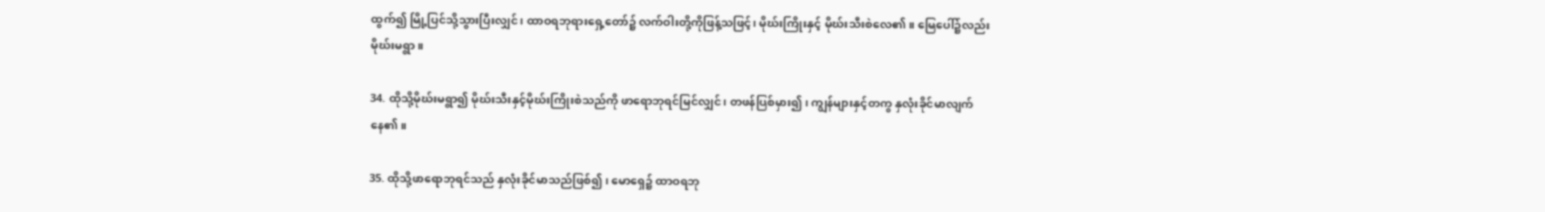ထွက်၍ မြို့ပြင်သို့သွားပြီးလျှင်၊ ထာဝရဘုရားရှေ့တော်၌ လက်ဝါးတို့ကိုဖြန့်သဖြင့်၊ မိုဃ်းကြိုးနှင့် မိုဃ်းသီးစဲလေ၏။ မြေပေါ်၌လည်း မိုဃ်းမရွာ။

34. ထိုသို့မိုဃ်းမရွာ၍ မိုဃ်းသီးနှင့်မိုဃ်းကြိုးစဲသည်ကို ဖာရောဘုရင်မြင်လျှင်၊ တဖန်ပြစ်မှား၍၊ ကျွန်များနှင့်တကွ နှလုံးခိုင်မာလျက်နေ၏။

35. ထိုသို့ဖာရောဘုရင်သည် နှလုံးခိုင်မာသည်ဖြစ်၍၊ မောရှေ၌ ထာဝရဘု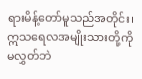ရားမိန့်တော်မူသည်အတိုင်း၊ ဣသရေလအမျိုးသားတို့ကို မလွှတ်ဘဲ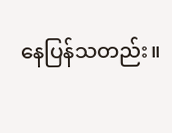နေပြန်သတည်း။